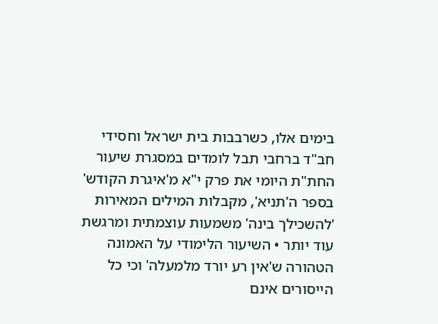בימים אלו, כשרבבות בית ישראל וחסידי חב"ד ברחבי תבל לומדים במסגרת שיעור החת"ת היומי את פרק י"א מ'איגרת הקודש' בספר ה'תניא', מקבלות המילים המאירות 'להשכילך בינה' משמעות עוצמתית ומרגשת עוד יותר • השיעור הלימודי על האמונה הטהורה ש'אין רע יורד מלמעלה' וכי כל הייסורים אינם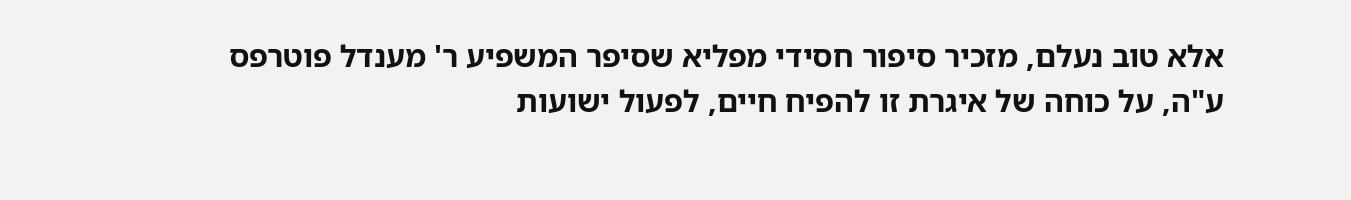אלא טוב נעלם, מזכיר סיפור חסידי מפליא שסיפר המשפיע ר' מענדל פוטרפס ע"ה, על כוחה של איגרת זו להפיח חיים, לפעול ישועות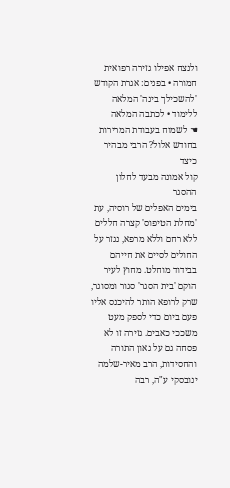ולנצח אפילו גזירה רפואית חמורה • בפנים: אגרת הקודש 'להשכילך בינה' המלאה ללימוד • לכתבה המלאה
☚ לשמוח בעבודת המרירות בחודש אלול? הרבי מבהיר כיצד
קול אמונה מבעד לחלון ההסגר
בימים האפלים של רוסיה, עת 'מחלת הטיפוס' קצרה חללים ללא רחם וללא מרפא, נגזר על החולים לסיים את חייהם בבידוד מוחלט. מחוץ לעיר הוקם 'בית הסגר' סגור ומסוגר, שרק לרופא הותר להיכנס אליו פעם ביום כדי לספק מעט משככי כאבים. גזירה זו לא פסחה גם על גאון התורה והחסידות, הרב מאיר-שלמה ינובסקי ע"ה, רבה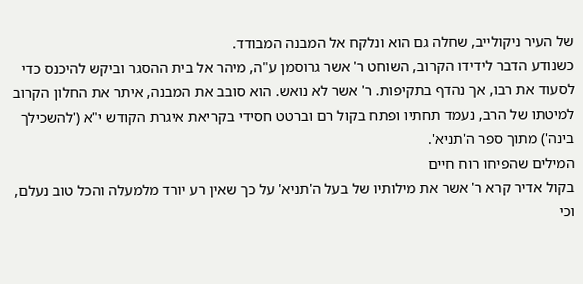של העיר ניקולייב, שחלה גם הוא ונלקח אל המבנה המבודד.
כשנודע הדבר לידידו הקרוב, השוחט ר' אשר גרוסמן ע"ה, מיהר אל בית ההסגר וביקש להיכנס כדי לסעוד את רבו, אך נהדף בתקיפות. ר' אשר לא נואש. הוא סובב את המבנה, איתר את החלון הקרוב למיטתו של הרב, נעמד תחתיו ופתח בקול רם וברטט חסידי בקריאת איגרת הקודש י"א ('להשכילך בינה') מתוך ספר ה'תניא'.
המילים שהפיחו רוח חיים
בקול אדיר קרא ר' אשר את מילותיו של בעל ה'תניא' על כך שאין רע יורד מלמעלה והכל טוב נעלם, וכי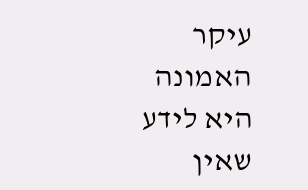עיקר האמונה היא לידע שאין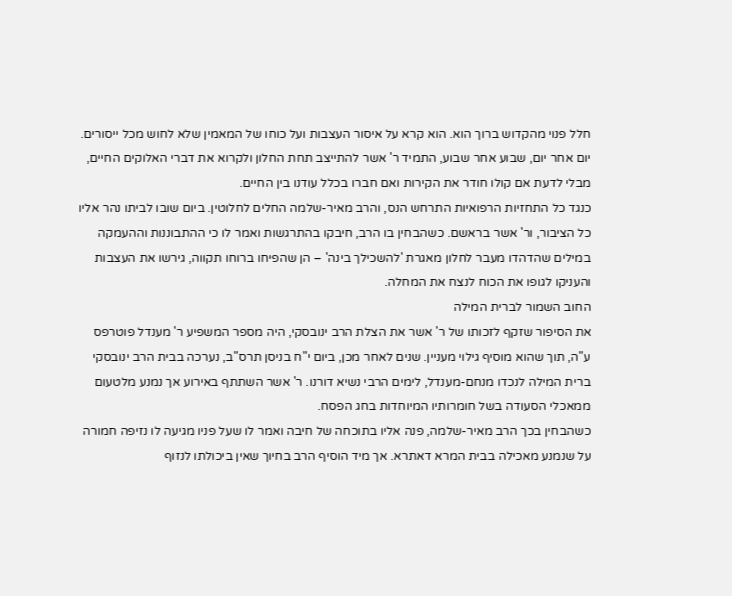חלל פנוי מהקדוש ברוך הוא. הוא קרא על איסור העצבות ועל כוחו של המאמין שלא לחוש מכל ייסורים. יום אחר יום, שבוע אחר שבוע, התמיד ר' אשר להתייצב תחת החלון ולקרוא את דברי האלוקים החיים, מבלי לדעת אם קולו חודר את הקירות ואם חברו בכלל עודנו בין החיים.
כנגד כל התחזיות הרפואיות התרחש הנס, והרב מאיר-שלמה החלים לחלוטין. ביום שובו לביתו נהר אליו כל הציבור, ור' אשר בראשם. כשהבחין בו הרב, חיבקו בהתרגשות ואמר לו כי ההתבוננות וההעמקה במילים שהדהדו מעבר לחלון מאגרת 'להשכילך בינה' – הן שהפיחו ברוחו תקווה, גירשו את העצבות והעניקו לגופו את הכוח לנצח את המחלה.
החוב השמור לברית המילה
את הסיפור שזקף לזכותו של ר' אשר את הצלת הרב ינובסקי, היה מספר המשפיע ר' מענדל פוטרפס ע"ה, תוך שהוא מוסיף גילוי מעניין. שנים לאחר מכן, ביום י"ח בניסן תרס"ב, נערכה בבית הרב ינובסקי ברית המילה לנכדו מנחם-מענדל, לימים הרבי נשיא דורנו. ר' אשר השתתף באירוע אך נמנע מלטעום ממאכלי הסעודה בשל חומרותיו המיוחדות בחג הפסח.
כשהבחין בכך הרב מאיר-שלמה, פנה אליו בתוכחה של חיבה ואמר לו שעל פניו מגיעה לו נזיפה חמורה על שנמנע מאכילה בבית המרא דאתרא. אך מיד הוסיף הרב בחיוך שאין ביכולתו לנזוף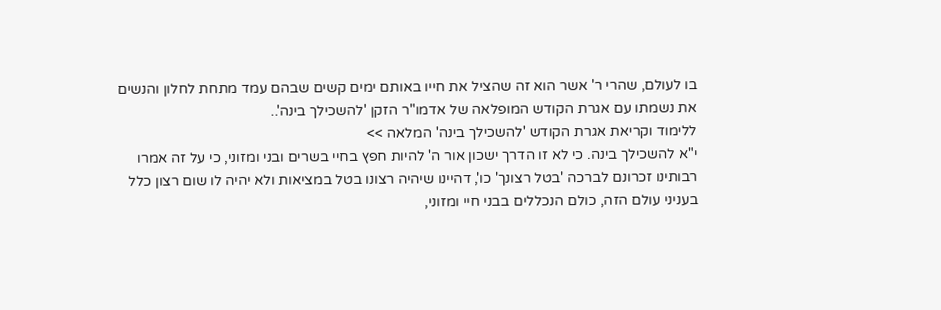בו לעולם, שהרי ר' אשר הוא זה שהציל את חייו באותם ימים קשים שבהם עמד מתחת לחלון והנשים את נשמתו עם אגרת הקודש המופלאה של אדמו"ר הזקן 'להשכילך בינה'..
ללימוד וקריאת אגרת הקודש 'להשכילך בינה' המלאה >>
י"א להשכילך בינה. כי לא זו הדרך ישכון אור ה' להיות חפץ בחיי בשרים ובני ומזוני, כי על זה אמרו רבותינו זכרונם לברכה 'בטל רצונך' כו', דהיינו שיהיה רצונו בטל במציאות ולא יהיה לו שום רצון כלל בעניני עולם הזה, כולם הנכללים בבני חיי ומזוני,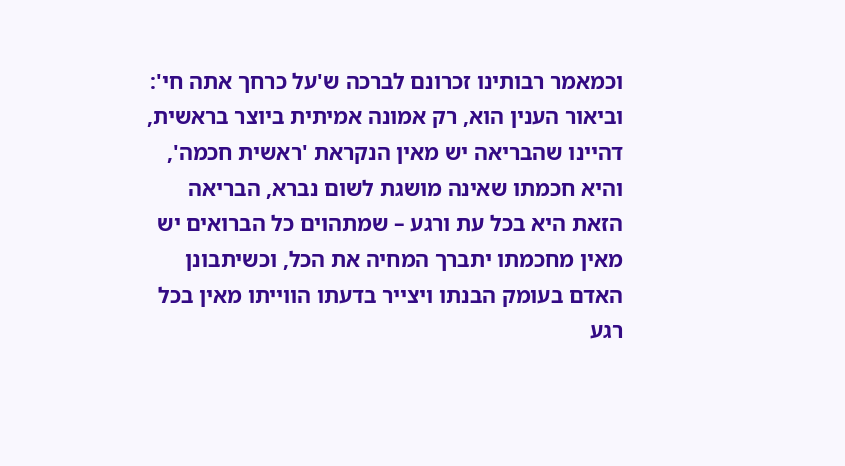וכמאמר רבותינו זכרונם לברכה ש'על כרחך אתה חי':
וביאור הענין הוא, רק אמונה אמיתית ביוצר בראשית, דהיינו שהבריאה יש מאין הנקראת 'ראשית חכמה', והיא חכמתו שאינה מושגת לשום נברא, הבריאה הזאת היא בכל עת ורגע – שמתהוים כל הברואים יש מאין מחכמתו יתברך המחיה את הכל, וכשיתבונן האדם בעומק הבנתו ויצייר בדעתו הווייתו מאין בכל רגע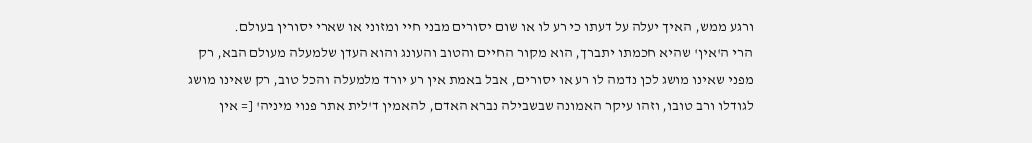ורגע ממש, האיך יעלה על דעתו כי רע לו או שום יסורים מבני חיי ומזוני או שארי יסורין בעולם.
הרי ה'אין' שהיא חכמתו יתברך, הוא מקור החיים והטוב והעונג והוא העדן שלמעלה מעולם הבא, רק מפני שאינו מושג לכן נדמה לו רע או יסורים, אבל באמת אין רע יורד מלמעלה והכל טוב, רק שאינו מושג לגודלו ורב טובו, וזהו עיקר האמונה שבשבילה נברא האדם, להאמין ד'לית אתר פנוי מיניה' [= אין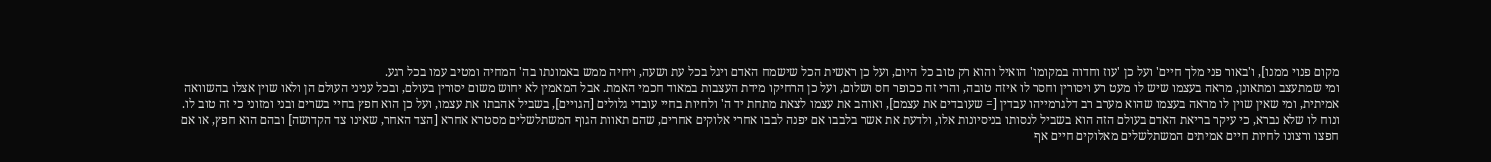מקום פנוי ממנו], ו'באור פני מלך חיים' ועל כן 'עוז וחדוה במקומו' הואיל והוא רק טוב כל היום, ועל כן ראשית הכל שישמח האדם ויגל בכל עת ושעה, ויחיה ממש באמונתו בה' המחיה ומטיב עמו בכל רגע.
ומי שמתעצב ומתאונן, מראה בעצמו שיש לו מעט רע ויסורין וחסר לו איזה טובה, והרי זה ככופר חס ושלום, ועל כן הרחיקו מידת העצבות במאוד חכמי האמת. אבל המאמין לא יחוש משום יסורין בעולם, ובכל עניני העולם הן ולאו שוין אצלו בהשוואה אמיתית, ומי שאין שוין לו מראה בעצמו שהוא מערב רב דלגרמייהו עבדין [= שעובדים את עצמם], ואוהב את עצמו לצאת מתחת יד ה' ולחיות בחיי עובדי גלולים [הגויים], בשביל אהבתו את עצמו, ועל כן הוא חפץ בחיי בשרים ובני ומזוני כי זה טוב לו.
ונוח לו שלא נברא, כי עיקר בריאת האדם בעולם הזה הוא בשביל לנסותו בניסיונות אלו, ולדעת את אשר בלבבו אם יפנה לבבו אחרי אלוקים אחרים, שהם תאוות הגוף המשתלשלים מסטרא אחרא [הצד האחר, שאינו צד הקדושה] ובהם הוא חפץ, או אם חפצו ורצונו לחיות חיים אמיתים המשתלשלים מאלוקים חיים אף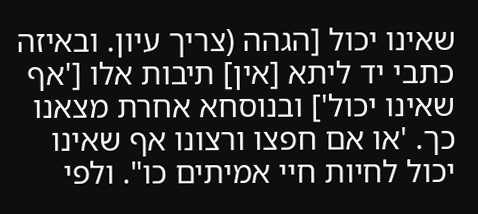שאינו יכול [הגהה (צריך עיון. ובאיזה כתבי יד ליתא [אין] תיבות אלו ['אף שאינו יכול'] ובנוסחא אחרת מצאנו כך. 'או אם חפצו ורצונו אף שאינו יכול לחיות חיי אמיתים כו". ולפי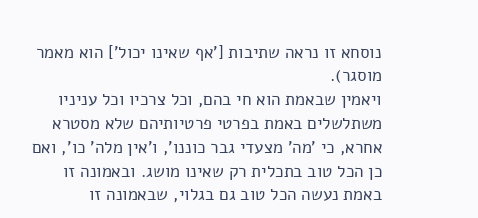נוסחא זו נראה שתיבות ['אף שאינו יכול'] הוא מאמר מוסגר).
ויאמין שבאמת הוא חי בהם, וכל צרכיו וכל עניניו משתלשלים באמת בפרטי פרטיותיהם שלא מסטרא אחרא, כי 'מה' מצעדי גבר כוננו', ו'אין מלה' כו', ואם כן הכל טוב בתכלית רק שאינו מושג. ובאמונה זו באמת נעשה הכל טוב גם בגלוי, שבאמונה זו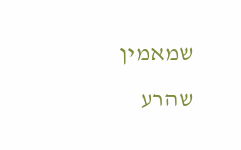שמאמין שהרע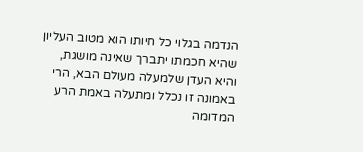הנדמה בגלוי כל חיותו הוא מטוב העליון שהיא חכמתו יתברך שאינה מושגת, והיא העדן שלמעלה מעולם הבא, הרי באמונה זו נכלל ומתעלה באמת הרע המדומה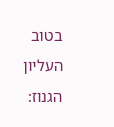בטוב העליון הגנוז: